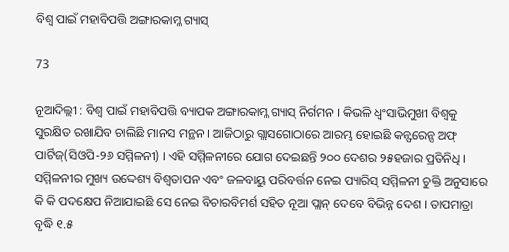ବିଶ୍ୱ ପାଇଁ ମହାବିପତ୍ତି ଅଙ୍ଗାରକାମ୍ଳ ଗ୍ୟାସ୍

73

ନୂଆଦିଲ୍ଲୀ : ବିଶ୍ୱ ପାଇଁ ମହାବିପତ୍ତି ବ୍ୟାପକ ଅଙ୍ଗାରକାମ୍ଳ ଗ୍ୟାସ୍ ନିର୍ଗମନ । କିଭଳି ଧ୍ୱଂସାଭିମୁଖୀ ବିଶ୍ୱକୁ ସୁରକ୍ଷିତ ରଖାଯିବ ଚାଲିଛି ମାନସ ମନ୍ଥନ । ଆଜିଠାରୁ ଗ୍ଲାସଗୋଠାରେ ଆରମ୍ଭ ହୋଇଛି କନ୍ଫରେନ୍ସ ଅଫ୍ ପାର୍ଟିଜ୍(ସିଓପି-୨୬ ସମ୍ମିଳନୀ) । ଏହି ସମ୍ମିଳନୀରେ ଯୋଗ ଦେଇଛନ୍ତି ୨୦୦ ଦେଶର ୨୫ହଜାର ପ୍ରତିନିଧି । ସମ୍ମିଳନୀର ମୁଖ୍ୟ ଉଦ୍ଦେଶ୍ୟ ବିଶ୍ୱତାପନ ଏବଂ ଜଳବାୟୁ ପରିବର୍ତ୍ତନ ନେଇ ପ୍ୟାରିସ୍ ସମ୍ମିଳନୀ ଚୁକ୍ତି ଅନୁସାରେ କି କି ପଦକ୍ଷେପ ନିଆଯାଇଛି ସେ ନେଇ ବିଚାରବିମର୍ଶ ସହିତ ନୂଆ ପ୍ଲାନ୍ ଦେବେ ବିଭିନ୍ନ ଦେଶ । ତାପମାତ୍ରା ବୃଦ୍ଧି ୧.୫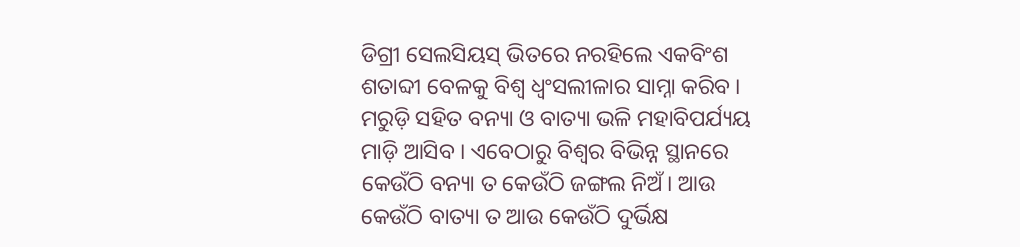ଡିଗ୍ରୀ ସେଲସିୟସ୍ ଭିତରେ ନରହିଲେ ଏକବିଂଶ ଶତାବ୍ଦୀ ବେଳକୁ ବିଶ୍ୱ ଧ୍ୱଂସଲୀଳାର ସାମ୍ନା କରିବ । ମରୁଡ଼ି ସହିତ ବନ୍ୟା ଓ ବାତ୍ୟା ଭଳି ମହାବିପର୍ଯ୍ୟୟ ମାଡ଼ି ଆସିବ । ଏବେଠାରୁ ବିଶ୍ୱର ବିଭିନ୍ନ ସ୍ଥାନରେ କେଉଁଠି ବନ୍ୟା ତ କେଉଁଠି ଜଙ୍ଗଲ ନିଅଁ। ଆଉ କେଉଁଠି ବାତ୍ୟା ତ ଆଉ କେଉଁଠି ଦୁର୍ଭିକ୍ଷ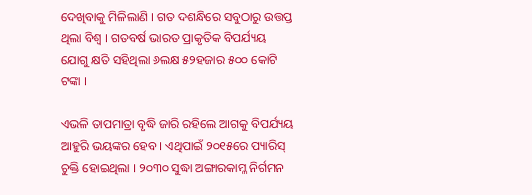ଦେଖିବାକୁ ମିଳିଲାଣି । ଗତ ଦଶନ୍ଧିରେ ସବୁଠାରୁ ଉତ୍ତପ୍ତ ଥିଲା ବିଶ୍ୱ । ଗତବର୍ଷ ଭାରତ ପ୍ରାକୃତିକ ବିପର୍ଯ୍ୟୟ ଯୋଗୁ କ୍ଷତି ସହିଥିଲା ୬ଲକ୍ଷ ୫୨ହଜାର ୫୦୦ କୋଟି ଟଙ୍କା ।

ଏଭଳି ତାପମାତ୍ରା ବୃଦ୍ଧି ଜାରି ରହିଲେ ଆଗକୁ ବିପର୍ଯ୍ୟୟ ଆହୁରି ଭୟଙ୍କର ହେବ । ଏଥିପାଇଁ ୨୦୧୫ରେ ପ୍ୟାରିସ୍ ଚୁକ୍ତି ହୋଇଥିଲା । ୨୦୩୦ ସୁଦ୍ଧା ଅଙ୍ଗାରକାମ୍ଳ ନିର୍ଗମନ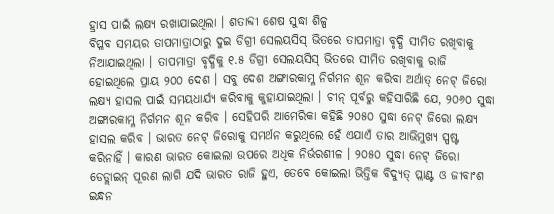ହ୍ରାସ ପାଇଁ ଲକ୍ଷ୍ୟ ରଖାଯାଇଥିଲା । ଶତାବ୍ଦୀ ଶେଷ ସୁଦ୍ଧା ଶିଳ୍ପ
ବିପ୍ଳବ ସମୟର ତାପମାତ୍ରାଠାରୁ ଦୁଇ ଡିଗ୍ରୀ ସେଲୟସିସ୍ ଭିତରେ ତାପମାତ୍ରା ବୃଦ୍ଧି ସୀମିତ ରଖିବାକୁ ନିଆଯାଇଥିଲା । ତାପମାତ୍ରା ବୃଦ୍ଧିକୁ ୧.୫ ଡିଗ୍ରୀ ସେଲୟସିସ୍ ଭିତରେ ସୀମିତ ରଖିବାକୁ ରାଜି ହୋଇଥିଲେ ପ୍ରାୟ ୨୦୦ ଦେଶ । ସବୁ ଦେଶ ଅଙ୍ଗାରକାମ୍ଳ ନିର୍ଗମନ ଶୂନ କରିବା ଅର୍ଥାତ୍ ନେଟ୍ ଜିରୋ ଲକ୍ଷ୍ୟ ହାସଲ ପାଇଁ ସମୟଧାର୍ଯ୍ୟ କରିବାକୁ କୁହାଯାଇଥିଲା । ଚୀନ୍ ପୂର୍ବରୁ କହିସାରିଛି ଯେ, ୨୦୬୦ ସୁଦ୍ଧା ଅଙ୍ଗାରକାମ୍ଳ ନିର୍ଗମନ ଶୂନ କରିବ । ସେହିପରି ଆମେରିକା କହିଛି ୨୦୫୦ ସୁଦ୍ଧା ନେଟ୍ ଜିରୋ ଲକ୍ଷ୍ୟ ହାସଲ କରିବ । ଭାରତ ନେଟ୍ ଜିରୋକୁ ସମର୍ଥନ କରୁଥିଲେ ହେଁ ଏଯାଏଁ ତାର ଆଭିମୁଖ୍ୟ ସ୍ପଷ୍ଟ କରିନାହିଁ । କାରଣ ଭାରତ କୋଇଲା ଉପରେ ଅଧିକ ନିର୍ଭରଶୀଳ । ୨୦୫୦ ସୁଦ୍ଧା ନେଟ୍ ଜିରୋ ଡେଡ୍ଲାଇନ୍ ପୂରଣ ଲାଗି ଯଦି ଭାରତ ରାଜି ହୁଏ, ତେବେ କୋଇଲା ଭିତ୍ତିକ ବିଦ୍ୟୁତ୍ ପ୍ଲାଣ୍ଟ ଓ ଜୀବାଂଶ ଇନ୍ଧନ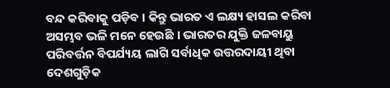ବନ୍ଦ କରିବାକୁ ପଡ଼ିବ । କିନ୍ତୁ ଭାରତ ଏ ଲକ୍ଷ୍ୟ ହାସଲ କରିବା ଅସମ୍ଭବ ଭଳି ମନେ ହେଉଛି । ଭାରତର ଯୁକ୍ତି ଜଳବାୟୁ ପରିବର୍ତ୍ତନ ବିପର୍ଯ୍ୟୟ ଲାଗି ସର୍ବାଧିକ ଉତ୍ତରଦାୟୀ ଥିବା ଦେଶଗୁଡ଼ିକ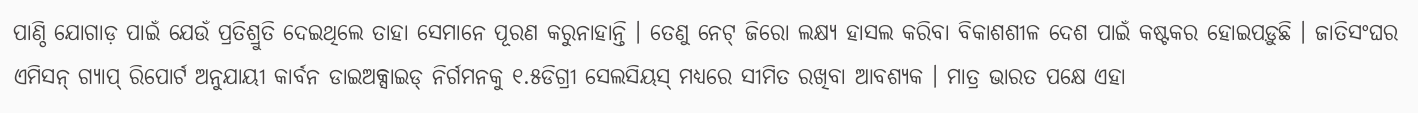ପାଣ୍ଠି ଯୋଗାଡ଼ ପାଇଁ ଯେଉଁ ପ୍ରତିଶ୍ରୁତି ଦେଇଥିଲେ ତାହା ସେମାନେ ପୂରଣ କରୁନାହାନ୍ତି । ତେଣୁ ନେଟ୍ ଜିରୋ ଲକ୍ଷ୍ୟ ହାସଲ କରିବା ବିକାଶଶୀଳ ଦେଶ ପାଇଁ କଷ୍ଟକର ହୋଇପଡ଼ୁଛି । ଜାତିସଂଘର ଏମିସନ୍ ଗ୍ୟାପ୍ ରିପୋର୍ଟ ଅନୁଯାୟୀ କାର୍ବନ ଡାଇଅକ୍ସାଇଡ୍ ନିର୍ଗମନକୁ ୧.୫ଡିଗ୍ରୀ ସେଲସିୟସ୍ ମଧ୍ୟରେ ସୀମିତ ରଖିବା ଆବଶ୍ୟକ । ମାତ୍ର ଭାରତ ପକ୍ଷେ ଏହା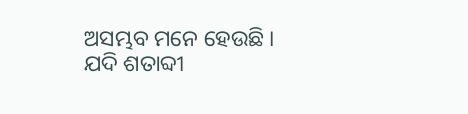ଅସମ୍ଭବ ମନେ ହେଉଛି । ଯଦି ଶତାବ୍ଦୀ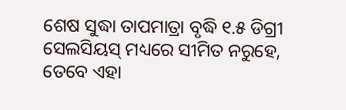ଶେଷ ସୁଦ୍ଧା ତାପମାତ୍ରା ବୃଦ୍ଧି ୧.୫ ଡିଗ୍ରୀ ସେଲସିୟସ୍ ମଧ୍ୟରେ ସୀମିତ ନରୁହେ, ତେବେ ଏହା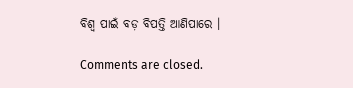ବିଶ୍ୱ ପାଇଁ ବଡ଼ ବିପତ୍ତି ଆଣିପାରେ ।

Comments are closed.